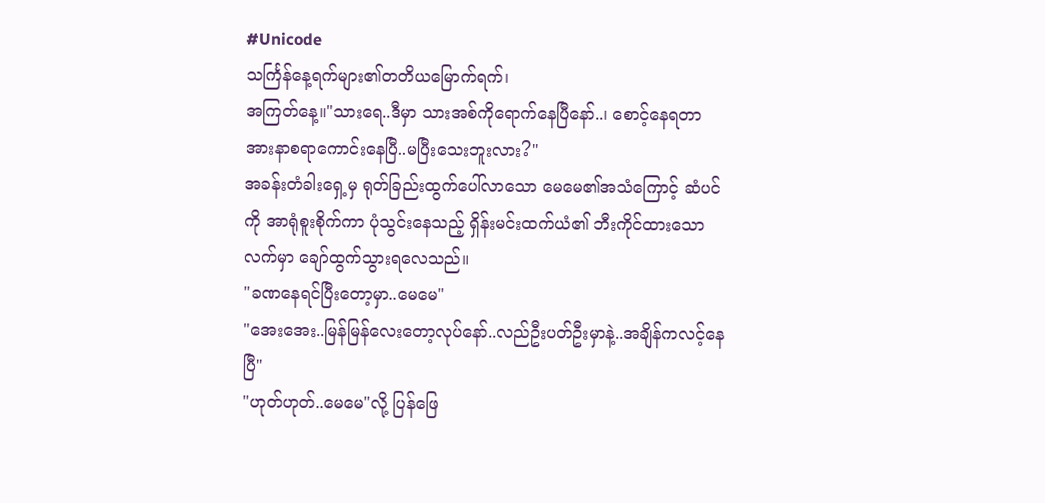#Unicode
သင်္ကြန်နေ့ရက်များ၏တတိယမြောက်ရက်၊
အကြတ်နေ့။"သားရေ..ဒီမှာ သားအစ်ကိုရောက်နေပြီနော်..၊ စောင့်နေရတာ အားနာစရာကောင်းနေပြီ..မပြီးသေးဘူးလား?"
အခန်းတံခါးရှေ့မှ ရုတ်ခြည်းထွက်ပေါ်လာသော မေမေ၏အသံကြောင့် ဆံပင်ကို အာရုံစူးစိုက်ကာ ပုံသွင်းနေသည့် ရှိန်းမင်းထက်ယံ၏ ဘီးကိုင်ထားသောလက်မှာ ချော်ထွက်သွားရလေသည်။
"ခဏနေရင်ပြီးတော့မှာ..မေမေ"
"အေးအေး..မြန်မြန်လေးတော့လုပ်နော်..လည်ဦးပတ်ဦးမှာနဲ့..အချိန်ကလင့်နေပြီ"
"ဟုတ်ဟုတ်..မေမေ"လို့ ပြန်ဖြေ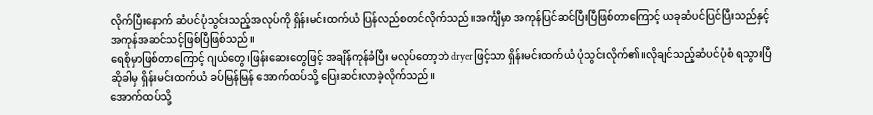လိုက်ပြီးနောက် ဆံပင်ပုံသွင်းသည့်အလုပ်ကို ရှိန်းမင်းထက်ယံ ပြန်လည်စတင်လိုက်သည်။အင်္ကျီမှာ အကုန်ပြင်ဆင်ပြီးပြီဖြစ်တာကြောင့် ယခုဆံပင်ပြင်ပြီးသည်နှင့် အကုန်အဆင်သင့်ဖြစ်ပြီဖြစ်သည်။
ရေစိုမှာဖြစ်တာကြောင့် ဂျယ်တွေ၊ဖြန်းဆေးတွေဖြင့် အချိန်ကုန်ခံပြီး မလုပ်တော့ဘဲ dryerဖြင့်သာ ရှိန်းမင်းထက်ယံ ပုံသွင်းလိုက်၏။လိုချင်သည့်ဆံပင်ပုံစံ ရသွားပြီဆိုခါမှ ရှိန်းမင်းထက်ယံ ခပ်မြန်မြန် အောက်ထပ်သို့ ပြေးဆင်းလာခဲ့လိုက်သည်။
အောက်ထပ်သို့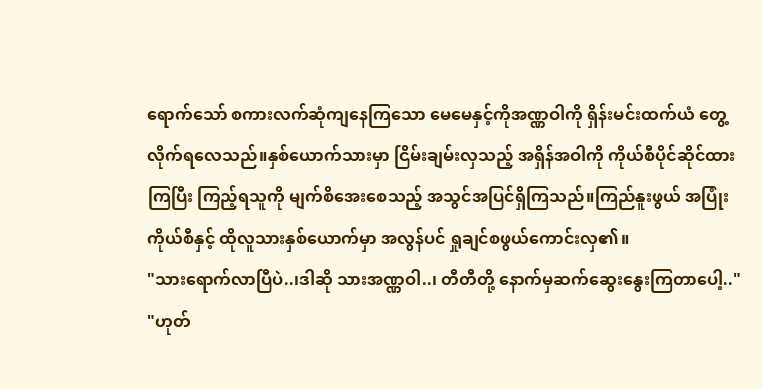ရောက်သော် စကားလက်ဆုံကျနေကြသော မေမေနှင့်ကိုအဏ္ဏဝါကို ရှိန်းမင်းထက်ယံ တွေ့လိုက်ရလေသည်။နှစ်ယောက်သားမှာ ငြိမ်းချမ်းလှသည့် အရှိန်အဝါကို ကိုယ်စီပိုင်ဆိုင်ထားကြပြီး ကြည့်ရသူကို မျက်စိအေးစေသည့် အသွင်အပြင်ရှိကြသည်။ကြည်နူးဖွယ် အပြုံးကိုယ်စီနှင့် ထိုလူသားနှစ်ယောက်မှာ အလွန်ပင် ရှုချင်စဖွယ်ကောင်းလှ၏။
"သားရောက်လာပြီပဲ..၊ဒါဆို သားအဏ္ဏဝါ..၊ တီတီတို့ နောက်မှဆက်ဆွေးနွေးကြတာပေါ့.."
"ဟုတ်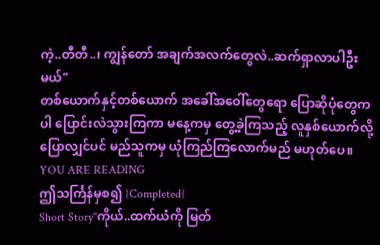ကဲ့..တီတီ..၊ ကျွန်တော် အချက်အလက်တွေလဲ..ဆက်ရှာလာပါဦးမယ်"
တစ်ယောက်နှင့်တစ်ယောက် အခေါ်အဝေါ်တွေရော ပြောဆိုပုံတွေကပါ ပြောင်းလဲသွားကြကာ မနေ့ကမှ တွေ့ခဲ့ကြသည့် လူနှစ်ယောက်လို့ပြောလျှင်ပင် မည်သူကမှ ယုံကြည်ကြလောက်မည် မဟုတ်ပေ။
YOU ARE READING
ဤသင်္ကြန်မှစ၍ {Completed}
Short Story"ကိုယ်..ထက်ယံကို မြတ်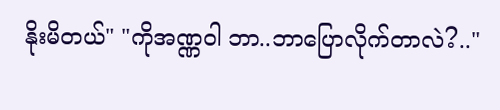နိုးမိတယ်" "ကိုအဏ္ဏဝါ ဘာ..ဘာပြောလိုက်တာလဲ?.."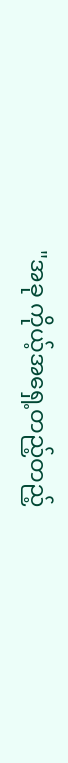"အခု ကိုယ့်အရှေ့တည့်တည့်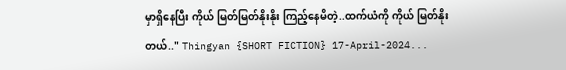မှာရှိနေပြီး ကိုယ် မြတ်မြတ်နိုးနိုး ကြည့်နေမိတဲ့..ထက်ယံကို ကိုယ် မြတ်နိုးတယ်.." Thingyan {SHORT FICTION} 17-April-2024...